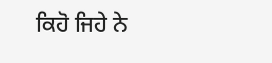ਕਿਹੋ ਜਿਹੇ ਨੇ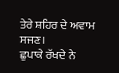ਤੇਰੇ ਸ਼ਹਿਰ ਦੇ ਅਵਾਮ ਸਜਣ।
ਛੁਪਾਕੇ ਰੱਖਦੇ ਨੇ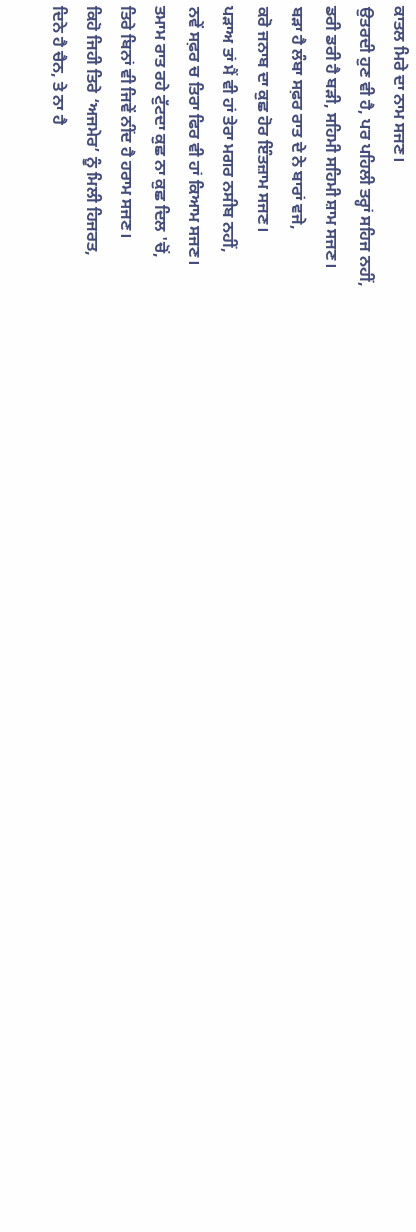ਕਾਤਲ ਮਿਰੇ ਦਾ ਨਾਮ ਸਜਣ।
ਉਤਰਦੀ ਹੁਣ ਵੀ ਹੈ, ਪਰ ਪਹਿਲੀ ਤਰ੍ਹਾਂ ਸਹਿਜ ਨਹੀਂ,
ਡਰੀ ਡਰੀ ਹੈ ਬੜੀ, ਸਹਿਮੀ ਸਹਿਮੀ ਸ਼ਾਮ ਸਜਣ।
ਬੜਾ ਹੈ ਲੰਬਾ ਸਫ਼ਰ ਰਾਤ ਦੇ ਨੇ ਬਾਰਾਂ ਵਜੇ,
ਕਰੋ ਜਨਾਬ ਦਾ ਕੁਛ ਹੋਰ ਇੰਤਜ਼ਾਮ ਸਜਣ।
ਪੜਾਅ ਤਾਂ ਮੈਂ ਵੀ ਹਾਂ ਤੇਰਾ ਮਗਰ ਨਸੀਬ ਨਹੀਂ,
ਨਵੇਂ ਸਫ਼ਰ ਚ ਤਿਰਾ ਫਿਰ ਵੀ ਹਾਂ ਕਿਆਮ ਸਜਣ।
ਤਮਾਮ ਰਾਤ ਰਹੇ ਟੁੱਟਦਾ ਕੁਛ ਨਾ ਕੁਛ ਦਿਲ 'ਚੋਂ,
ਤਿਰੇ ਬਿਨਾਂ ਵੀ ਜਿਵੇਂ ਨੀਂਦ ਹੈ ਹਰਾਮ ਸਜਣ।
ਕਿਹੋ ਜਿਹੀ ਤਿਰੇ ‘ਅਜਮੇਰ’ ਨੂੰ ਮਿਲੀ ਹਿਜਰਤ,
ਦਿਨੇ ਹੈ ਚੈਨ, ਤੇ ਨਾ ਹੈ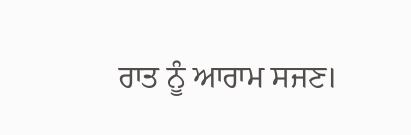ਰਾਤ ਨੂੰ ਆਰਾਮ ਸਜਣ।